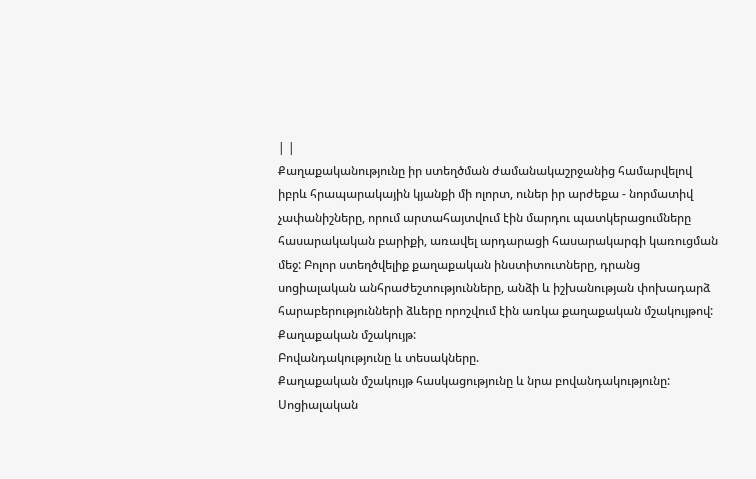| |
Քաղաքականությունը իր ստեղծման ժամանակաշրջանից համարվելով իբրև հրապարակային կյանքի մի ոլորտ, ուներ իր արժեքա - նորմատիվ չափանիշները, որում արտահայտվում էին մարդու պատկերացումները հասարակական բարիքի, առավել արդարացի հասարակարգի կառուցման մեջ: Բոլոր ստեղծվելիք քաղաքական ինստիտուտները, դրանց սոցիալական անհրաժեշտությունները, անձի և իշխանության փոխադարձ հարաբերությունների ձևերը որոշվում էին առկա քաղաքական մշակույթով:
Քաղաքական մշակույթ:
Բովանդակությունը և տեսակները.
Քաղաքական մշակույթ հասկացությունը և նրա բովանդակությունը:
Սոցիալական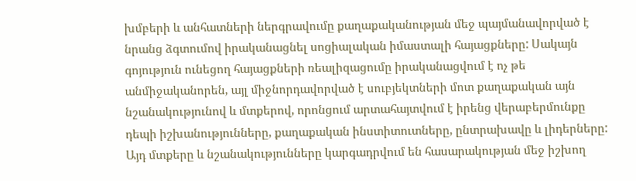խմբերի և անհատների ներգրավումը քաղաքականության մեջ պայմանավորված է նրանց ձգտումով իրականացնել սոցիալական իմաստալի հայացքները: Սակայն գոյություն ունեցող հայացքների ռեալիզացումը իրականացվում է ոչ թե անմիջականորեն, այլ միջնորդավորված է սուբյեկտների մոտ քաղաքական այն նշանակությունով և մտքերով, որոնցում արտահայտվում է իրենց վերաբերմունքը դեպի իշխանությունները, քաղաքական ինստիտուտները, ընտրախավը և լիդերները:
Այդ մտքերը և նշանակությունները կարգադրվում են հասարակության մեջ իշխող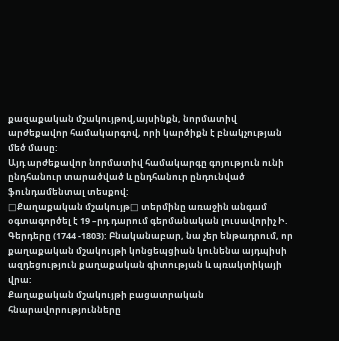քազաքական մշակույթով,այսինքն, նորմատիվ արժեքավոր համակարգով, որի կարծիքն է բնակչության մեծ մասը:
Այդ արժեքավոր նորմատիվ համակարգը գոյություն ունի ընդհանուր տարածված և ընդհանուր ընդունված ֆունդամենտալ տեսքով:
□Քաղաքական մշակույթ□ տերմինը առաջին անգամ օգտագործել է 19 –րդ դարում գերմանական լուսավորիչ Ի. Գերդերը (1744 -1803): Բնականաբար, նա չեր ենթադրում, որ քաղաքական մշակույթի կոնցեպցիան կունենա այդպիսի ազդեցություն քաղաքական գիտության և պռակտիկայի վրա:
Քաղաքական մշակույթի բացատրական հնարավորությունները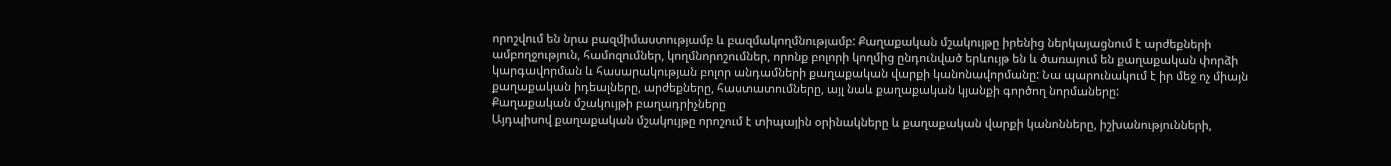որոշվում են նրա բազմիմաստությամբ և բազմակողմնությամբ: Քաղաքական մշակույթը իրենից ներկայացնում է արժեքների ամբողջություն, համոզումներ, կողմնորոշումներ, որոնք բոլորի կողմից ընդունված երևույթ են և ծառայում են քաղաքական փորձի կարգավորման և հասարակության բոլոր անդամների քաղաքական վարքի կանոնավորմանը: Նա պարունակում է իր մեջ ոչ միայն քաղաքական իդեալները, արժեքները, հաստատումները, այլ նաև քաղաքական կյանքի գործող նորմաները:
Քաղաքական մշակույթի բաղադրիչները
Այդպիսով քաղաքական մշակույթը որոշում է տիպային օրինակները և քաղաքական վարքի կանոնները, իշխանությունների,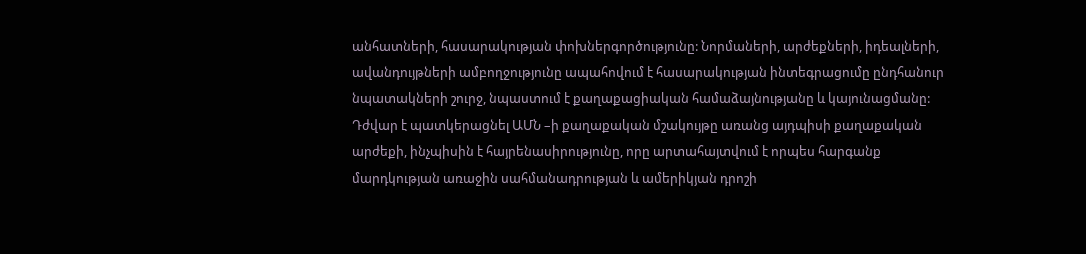անհատների, հասարակության փոխներգործությունը: Նորմաների, արժեքների, իդեալների, ավանդույթների ամբողջությունը ապահովում է հասարակության ինտեգրացումը ընդհանուր նպատակների շուրջ, նպաստում է քաղաքացիական համաձայնությանը և կայունացմանը: Դժվար է պատկերացնել ԱՄՆ –ի քաղաքական մշակույթը առանց այդպիսի քաղաքական արժեքի, ինչպիսին է հայրենասիրությունը, որը արտահայտվում է որպես հարգանք մարդկության առաջին սահմանադրության և ամերիկյան դրոշի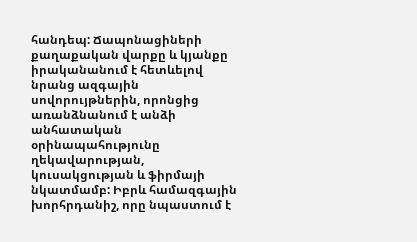հանդեպ: Ճապոնացիների քաղաքական վարքը և կյանքը իրականանում է հետևելով նրանց ազգային սովորույթներին, որոնցից առանձնանում է անձի անհատական օրինապահությունը ղեկավարության, կուսակցության և ֆիրմայի նկատմամբ: Իբրև համազգային խորհրդանիշ, որը նպաստում է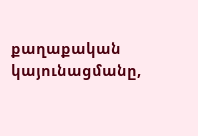քաղաքական կայունացմանը,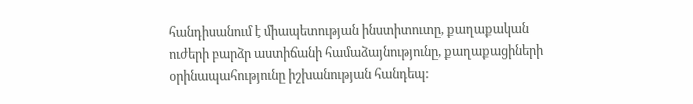հանդիսանում է միապետության ինստիտուտը, քաղաքական ուժերի բարձր աստիճանի համաձայնությունը, քաղաքացիների օրինապահությունը իշխանության հանդեպ: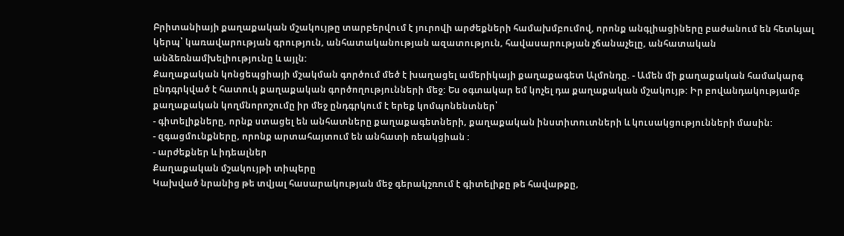Բրիտանիայի քաղաքական մշակույթը տարբերվում է յուրովի արժեքների համախմբումով, որոնք անգլիացիները բաժանում են հետևյալ կերպ՝ կառավարության գրություն, անհատականության ազատություն, հավասարության չճանաչելը, անհատական անձեռնամխելիությունը և այլն:
Քաղաքական կոնցեպցիայի մշակման գործում մեծ է խաղացել ամերիկայի քաղաքագետ Ալմոնդը. - Ամեն մի քաղաքական համակարգ ընդգրկված է հատուկ քաղաքական գործողությունների մեջ: Ես օգտակար եմ կոչել դա քաղաքական մշակույթ: Իր բովանդակությամբ քաղաքական կողմնորոշումը իր մեջ ընդգրկում է երեք կոմպոնենտներ՝
- գիտելիքները, որնք ստացել են անհատները քաղաքագետների, քաղաքական ինստիտուտների և կուսակցությունների մասին:
- զգացմունքները, որոնք արտահայտում են անհատի ռեակցիան :
- արժեքներ և իդեալներ
Քաղաքական մշակույթի տիպերը
Կախված նրանից թե տվյալ հասարակության մեջ գերակշռում է գիտելիքը թե հավաթքը,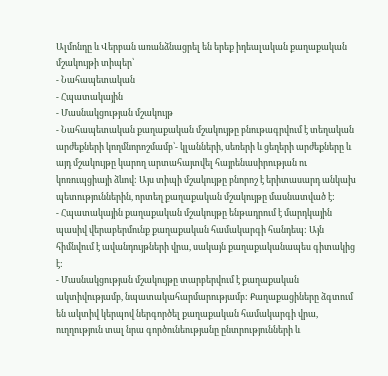Ալմոնդը և Վերբան առանձնացրել են երեք իդեալական քաղաքական մշակույթի տիպեր՝
- Նահապետական
- Հպատակային
- Մասնակցության մշակույթ
- Նահապետական քաղաքական մշակույթը բնութագրվում է տեղական արժեքների կողմնորոշմամբ՝- կլանների, սեռերի և ցեղերի արժեքները և այդ մշակույթը կարող արտահայտվել հայրենասիրության ու կոռուպցիայի ձևով: Այս տիպի մշակույթը բնորոշ է երիտասարդ անկախ պետություններին, որտեղ քաղաքական մշակույթը մասնատված է:
- Հպատակային քաղաքական մշակույթը ենթադրում է մարդկային պասիվ վերաբերմունք քաղաքական համակարգի հանդեպ: Այն հիմնվում է ավանդույթների վրա, սակայն քաղաքականապես գիտակից է:
- Մասնակցության մշակույթը տարբերվում է քաղաքական ակտիվությամբ, նպատակահարմարությամբ: Քաղաքացիները ձգտում են ակտիվ կերպով ներգործել քաղաքական համակարգի վրա, ուղղություն տալ նրա գործունեությանը ընտրությունների և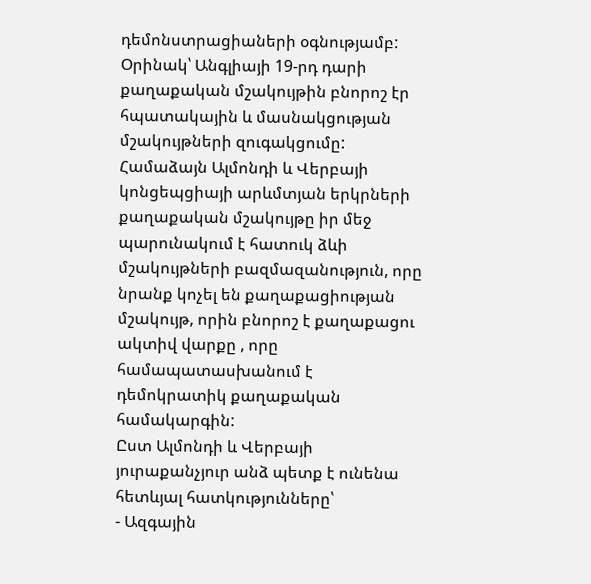դեմոնստրացիաների օգնությամբ: Օրինակ՝ Անգլիայի 19-րդ դարի քաղաքական մշակույթին բնորոշ էր հպատակային և մասնակցության մշակույթների զուգակցումը:
Համաձայն Ալմոնդի և Վերբայի կոնցեպցիայի արևմտյան երկրների քաղաքական մշակույթը իր մեջ պարունակում է հատուկ ձևի մշակույթների բազմազանություն, որը նրանք կոչել են քաղաքացիության մշակույթ, որին բնորոշ է քաղաքացու ակտիվ վարքը , որը համապատասխանում է դեմոկրատիկ քաղաքական համակարգին:
Ըստ Ալմոնդի և Վերբայի յուրաքանչյուր անձ պետք է ունենա հետևյալ հատկությունները՝
- Ազգային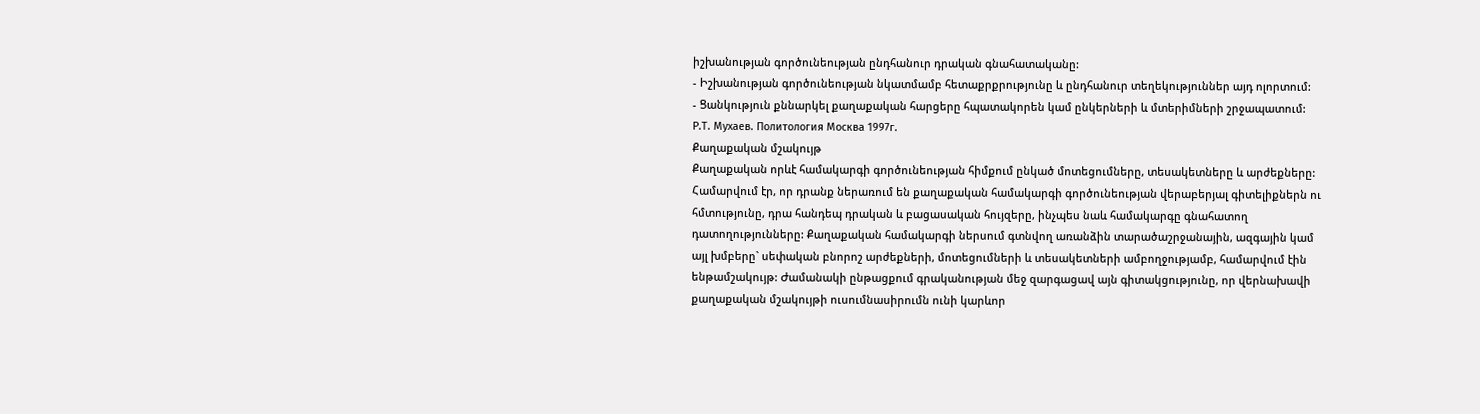իշխանության գործունեության ընդհանուր դրական գնահատականը:
- Իշխանության գործունեության նկատմամբ հետաքրքրությունը և ընդհանուր տեղեկություններ այդ ոլորտում:
- Ցանկություն քննարկել քաղաքական հարցերը հպատակորեն կամ ընկերների և մտերիմների շրջապատում:
Р.Т. Мухаев. Политология Москва 1997г.
Քաղաքական մշակույթ
Քաղաքական որևէ համակարգի գործունեության հիմքում ընկած մոտեցումները, տեսակետները և արժեքները: Համարվում էր, որ դրանք ներառում են քաղաքական համակարգի գործունեության վերաբերյալ գիտելիքներն ու հմտությունը, դրա հանդեպ դրական և բացասական հույզերը, ինչպես նաև համակարգը գնահատող դատողությունները: Քաղաքական համակարգի ներսում գտնվող առանձին տարածաշրջանային, ազգային կամ այլ խմբերը` սեփական բնորոշ արժեքների, մոտեցումների և տեսակետների ամբողջությամբ, համարվում էին ենթամշակույթ: Ժամանակի ընթացքում գրականության մեջ զարգացավ այն գիտակցությունը, որ վերնախավի քաղաքական մշակույթի ուսումնասիրումն ունի կարևոր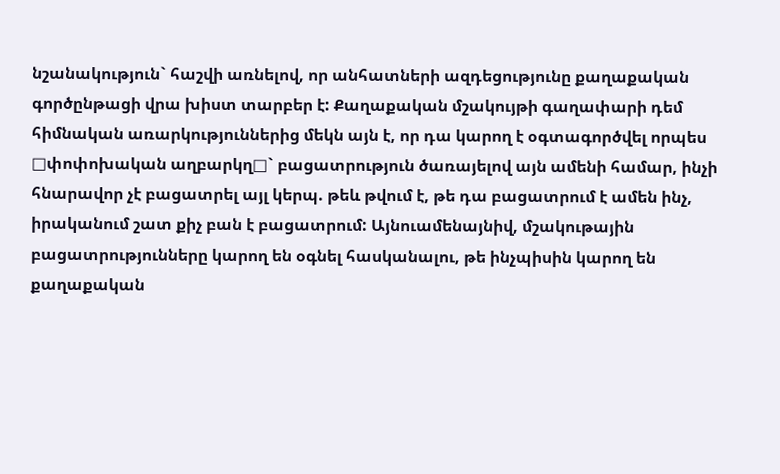նշանակություն` հաշվի առնելով, որ անհատների ազդեցությունը քաղաքական գործընթացի վրա խիստ տարբեր է: Քաղաքական մշակույթի գաղափարի դեմ հիմնական առարկություններից մեկն այն է, որ դա կարող է օգտագործվել որպես □փոփոխական աղբարկղ□` բացատրություն ծառայելով այն ամենի համար, ինչի հնարավոր չէ բացատրել այլ կերպ. թեև թվում է, թե դա բացատրում է ամեն ինչ, իրականում շատ քիչ բան է բացատրում: Այնուամենայնիվ, մշակութային բացատրությունները կարող են օգնել հասկանալու, թե ինչպիսին կարող են քաղաքական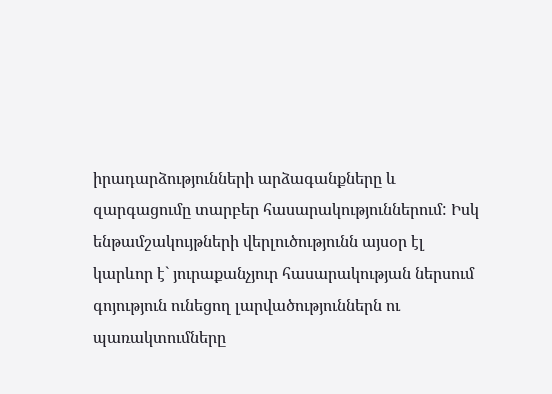իրադարձությունների արձագանքները և զարգացումը տարբեր հասարակություններում: Իսկ ենթամշակույթների վերլուծությունն այսօր էլ կարևոր է` յուրաքանչյուր հասարակության ներսում գոյություն ունեցող լարվածություններն ու պառակտումները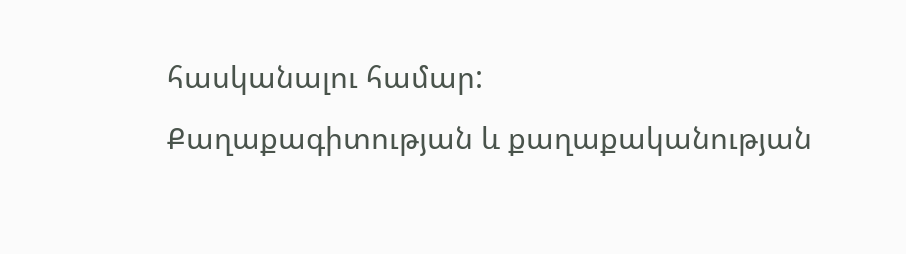հասկանալու համար:
Քաղաքագիտության և քաղաքականության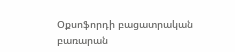Օքսոֆորդի բացատրական
բառարան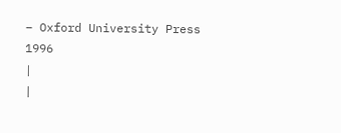– Oxford University Press 1996
|
|